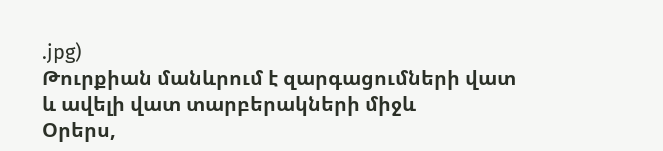.jpg)
Թուրքիան մանևրում է զարգացումների վատ և ավելի վատ տարբերակների միջև
Օրերս,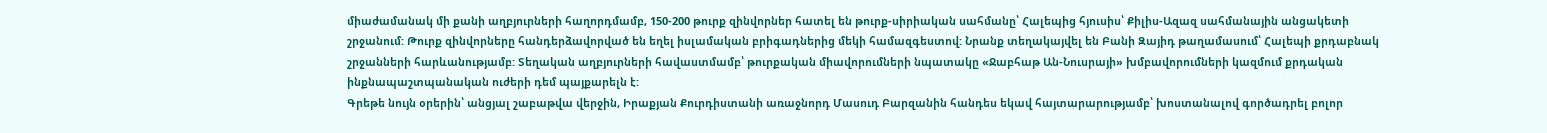միաժամանակ մի քանի աղբյուրների հաղորդմամբ, 150-200 թուրք զինվորներ հատել են թուրք-սիրիական սահմանը՝ Հալեպից հյուսիս՝ Քիլիս-Ազազ սահմանային անցակետի շրջանում: Թուրք զինվորները հանդերձավորված են եղել իսլամական բրիգադներից մեկի համազգեստով: Նրանք տեղակայվել են Բանի Զայիդ թաղամասում՝ Հալեպի քրդաբնակ շրջանների հարևանությամբ: Տեղական աղբյուրների հավաստմամբ՝ թուրքական միավորումների նպատակը «Ջաբհաթ Ան-Նուսրայի» խմբավորումների կազմում քրդական ինքնապաշտպանական ուժերի դեմ պայքարելն է:
Գրեթե նույն օրերին՝ անցյալ շաբաթվա վերջին, Իրաքյան Քուրդիստանի առաջնորդ Մասուդ Բարզանին հանդես եկավ հայտարարությամբ՝ խոստանալով գործադրել բոլոր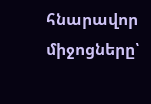հնարավոր միջոցները՝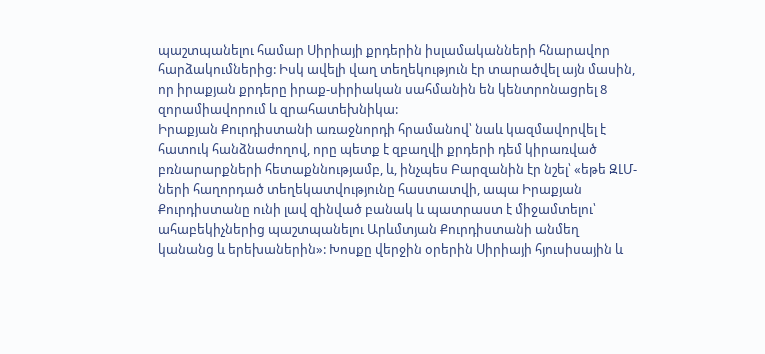պաշտպանելու համար Սիրիայի քրդերին իսլամականների հնարավոր հարձակումներից: Իսկ ավելի վաղ տեղեկություն էր տարածվել այն մասին, որ իրաքյան քրդերը իրաք-սիրիական սահմանին են կենտրոնացրել 8 զորամիավորում և զրահատեխնիկա:
Իրաքյան Քուրդիստանի առաջնորդի հրամանով՝ նաև կազմավորվել է հատուկ հանձնաժողով, որը պետք է զբաղվի քրդերի դեմ կիրառված բռնարարքների հետաքննությամբ, և, ինչպես Բարզանին էր նշել՝ «եթե ԶԼՄ-ների հաղորդած տեղեկատվությունը հաստատվի, ապա Իրաքյան Քուրդիստանը ունի լավ զինված բանակ և պատրաստ է միջամտելու՝ ահաբեկիչներից պաշտպանելու Արևմտյան Քուրդիստանի անմեղ կանանց և երեխաներին»: Խոսքը վերջին օրերին Սիրիայի հյուսիսային և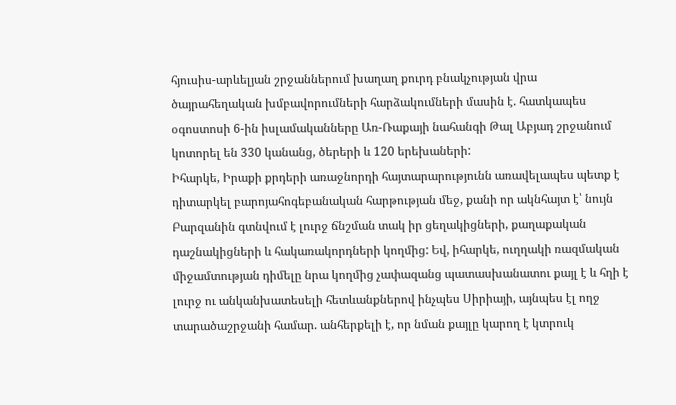հյուսիս-արևելյան շրջաններում խաղաղ քուրդ բնակչության վրա ծայրահեղական խմբավորումների հարձակումների մասին է. հատկապես օգոստոսի 6-ին իսլամականները Առ-Ռաքայի նահանգի Թալ Աբյադ շրջանում կոտորել են 330 կանանց, ծերերի և 120 երեխաների:
Իհարկե, Իրաքի քրդերի առաջնորդի հայտարարությունն առավելապես պետք է դիտարկել բարոյահոգեբանական հարթության մեջ, քանի որ ակնհայտ է՝ նույն Բարզանին գտնվում է լուրջ ճնշման տակ իր ցեղակիցների, քաղաքական դաշնակիցների և հակառակորդների կողմից: Եվ, իհարկե, ուղղակի ռազմական միջամտության դիմելը նրա կողմից չափազանց պատասխանատու քայլ է և հղի է լուրջ ու անկանխատեսելի հետևանքներով ինչպես Սիրիայի, այնպես էլ ողջ տարածաշրջանի համար. անհերքելի է, որ նման քայլը կարող է կտրուկ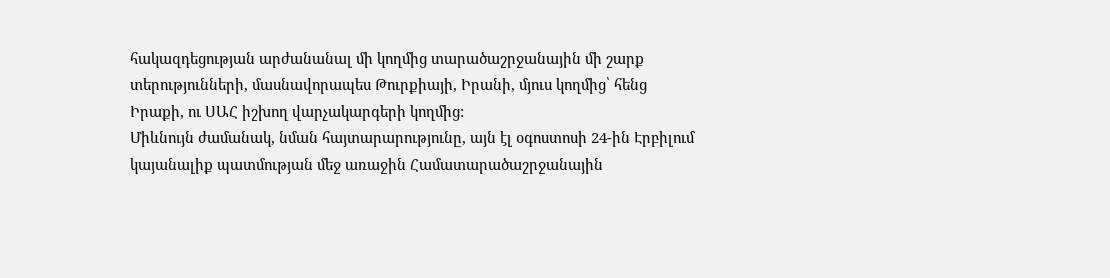հակազդեցության արժանանալ մի կողմից տարածաշրջանային մի շարք տերությունների, մասնավորապես Թուրքիայի, Իրանի, մյուս կողմից՝ հենց Իրաքի, ու ՍԱՀ իշխող վարչակարգերի կողմից:
Միևնույն ժամանակ, նման հայտարարությունը, այն էլ օգոստոսի 24-ին Էրբիլում կայանալիք պատմության մեջ առաջին Համատարածաշրջանային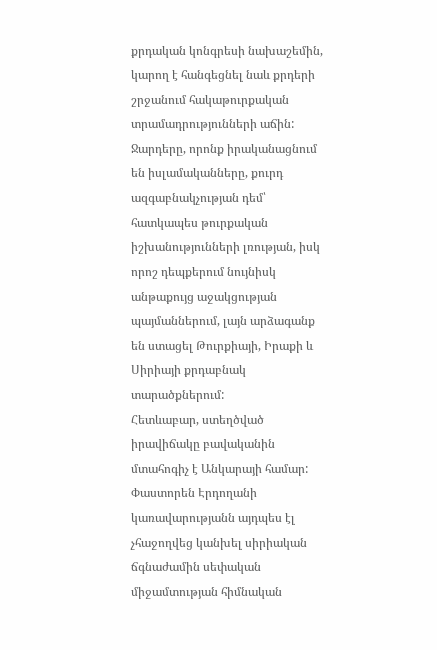քրդական կոնգրեսի նախաշեմին, կարող է հանգեցնել նաև քրդերի շրջանում հակաթուրքական տրամադրությունների աճին: Ջարդերը, որոնք իրականացնում են իսլամականները, քուրդ ազգաբնակչության դեմ՝ հատկապես թուրքական իշխանությունների լռության, իսկ որոշ դեպքերում նույնիսկ անթաքույց աջակցության պայմաններում, լայն արձագանք են ստացել Թուրքիայի, Իրաքի և Սիրիայի քրդաբնակ տարածքներում:
Հետևաբար, ստեղծված իրավիճակը բավականին մտահոգիչ է Անկարայի համար: Փաստորեն Էրդողանի կառավարությանն այդպես էլ չհաջողվեց կանխել սիրիական ճգնաժամին սեփական միջամտության հիմնական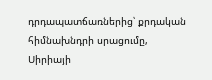դրդապատճառներից՝ քրդական հիմնախնդրի սրացումը, Սիրիայի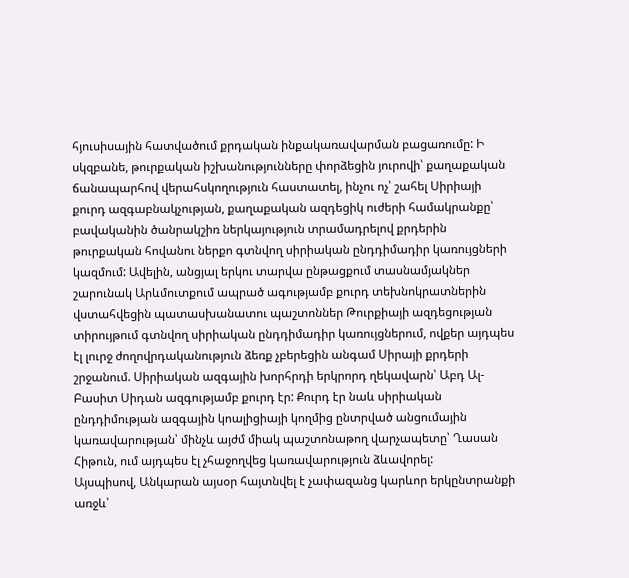հյուսիսային հատվածում քրդական ինքակառավարման բացառումը: Ի սկզբանե, թուրքական իշխանությունները փորձեցին յուրովի՝ քաղաքական ճանապարհով վերահսկողություն հաստատել, ինչու ոչ՝ շահել Սիրիայի քուրդ ազգաբնակչության, քաղաքական ազդեցիկ ուժերի համակրանքը՝ բավականին ծանրակշիռ ներկայություն տրամադրելով քրդերին թուրքական հովանու ներքո գտնվող սիրիական ընդդիմադիր կառույցների կազմում: Ավելին, անցյալ երկու տարվա ընթացքում տասնամյակներ շարունակ Արևմուտքում ապրած ագությամբ քուրդ տեխնոկրատներին վստահվեցին պատասխանատու պաշտոններ Թուրքիայի ազդեցության տիրույթում գտնվող սիրիական ընդդիմադիր կառույցներում, ովքեր այդպես էլ լուրջ ժողովրդականություն ձեռք չբերեցին անգամ Սիրայի քրդերի շրջանում. Սիրիական ազգային խորհրդի երկրորդ ղեկավարն՝ Աբդ Ալ-Բասիտ Սիդան ազգությամբ քուրդ էր: Քուրդ էր նաև սիրիական ընդդիմության ազգային կոալիցիայի կողմից ընտրված անցումային կառավարության՝ մինչև այժմ միակ պաշտոնաթող վարչապետը՝ Ղասան Հիթուն, ում այդպես էլ չհաջողվեց կառավարություն ձևավորել:
Այսպիսով, Անկարան այսօր հայտնվել է չափազանց կարևոր երկընտրանքի առջև՝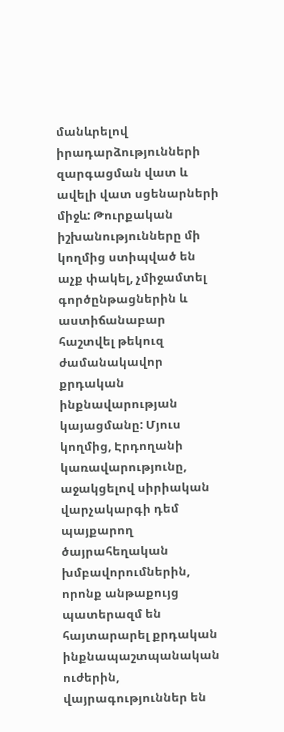մանևրելով իրադարձությունների զարգացման վատ և ավելի վատ սցենարների միջև: Թուրքական իշխանությունները մի կողմից ստիպված են աչք փակել, չմիջամտել գործընթացներին և աստիճանաբար հաշտվել թեկուզ ժամանակավոր քրդական ինքնավարության կայացմանը: Մյուս կողմից, Էրդողանի կառավարությունը, աջակցելով սիրիական վարչակարգի դեմ պայքարող ծայրահեղական խմբավորումներին, որոնք անթաքույց պատերազմ են հայտարարել քրդական ինքնապաշտպանական ուժերին, վայրագություններ են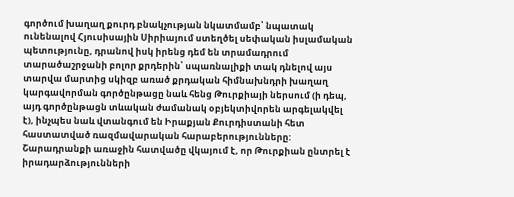գործում խաղաղ քուրդ բնակչության նկատմամբ՝ նպատակ ունենալով Հյուսիսային Սիրիայում ստեղծել սեփական իսլամական պետությունը, դրանով իսկ իրենց դեմ են տրամադրում տարածաշրջանի բոլոր քրդերին՝ սպառնալիքի տակ դնելով այս տարվա մարտից սկիզբ առած քրդական հիմնախնդրի խաղաղ կարգավորման գործընթացը նաև հենց Թուրքիայի ներսում (ի դեպ, այդ գործընթացն տևական ժամանակ օբյեկտիվորեն արգելակվել է), ինչպես նաև վտանգում են Իրաքյան Քուրդիստանի հետ հաստատված ռազմավարական հարաբերությունները:
Շարադրանքի առաջին հատվածը վկայում է, որ Թուրքիան ընտրել է իրադարձությունների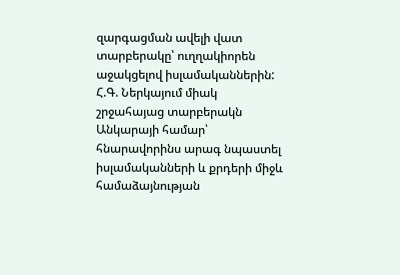զարգացման ավելի վատ տարբերակը՝ ուղղակիորեն աջակցելով իսլամականներին:
Հ.Գ. Ներկայում միակ շրջահայաց տարբերակն Անկարայի համար՝ հնարավորինս արագ նպաստել իսլամականների և քրդերի միջև համաձայնության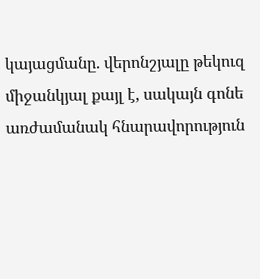կայացմանը. վերոնշյալը թեկուզ միջանկյալ քայլ է, սակայն գոնե առժամանակ հնարավորություն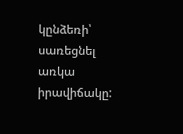կընձեռի՝ սառեցնել առկա իրավիճակը: